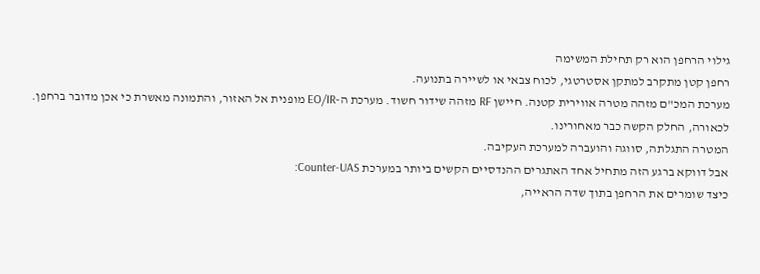גילוי הרחפן הוא רק תחילת המשימה
רחפן קטן מתקרב למתקן אסטרטגי, לכוח צבאי או לשיירה בתנועה.
מערכת המכ"ם מזהה מטרה אווירית קטנה. חיישן RF מזהה שידור חשוד. מערכת ה-EO/IR מופנית אל האזור, והתמונה מאשרת כי אכן מדובר ברחפן.
לכאורה, החלק הקשה כבר מאחורינו.
המטרה התגלתה, סווגה והועברה למערכת העקיבה.
אבל דווקא ברגע הזה מתחיל אחד האתגרים ההנדסיים הקשים ביותר במערכת Counter-UAS:
כיצד שומרים את הרחפן בתוך שדה הראייה,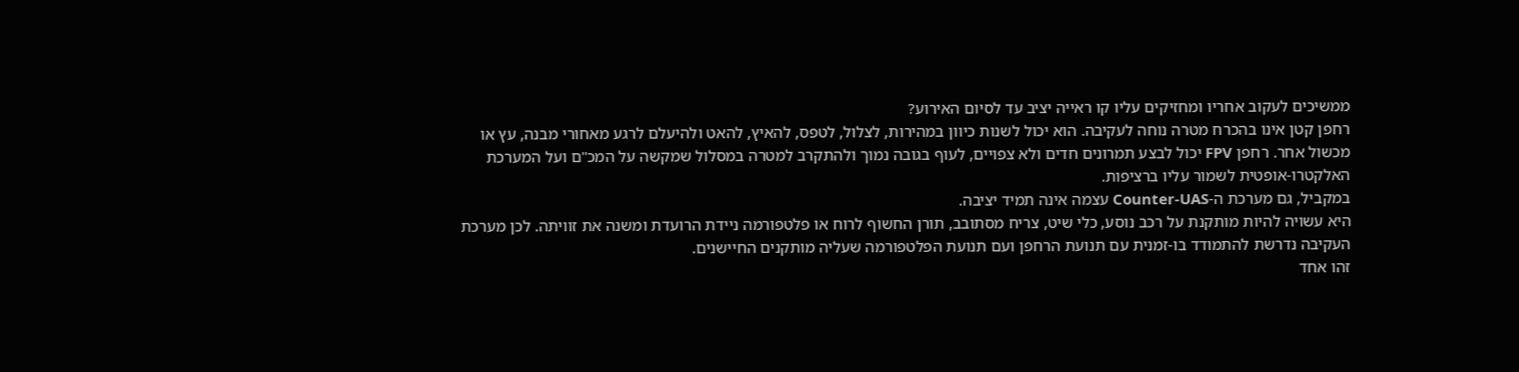ממשיכים לעקוב אחריו ומחזיקים עליו קו ראייה יציב עד לסיום האירוע?
רחפן קטן אינו בהכרח מטרה נוחה לעקיבה. הוא יכול לשנות כיוון במהירות, לצלול, לטפס, להאיץ, להאט ולהיעלם לרגע מאחורי מבנה, עץ או מכשול אחר. רחפן FPV יכול לבצע תמרונים חדים ולא צפויים, לעוף בגובה נמוך ולהתקרב למטרה במסלול שמקשה על המכ"ם ועל המערכת האלקטרו-אופטית לשמור עליו ברציפות.
במקביל, גם מערכת ה-Counter-UAS עצמה אינה תמיד יציבה.
היא עשויה להיות מותקנת על רכב נוסע, כלי שיט, צריח מסתובב, תורן החשוף לרוח או פלטפורמה ניידת הרועדת ומשנה את זוויתה. לכן מערכת העקיבה נדרשת להתמודד בו-זמנית עם תנועת הרחפן ועם תנועת הפלטפורמה שעליה מותקנים החיישנים.
זהו אחד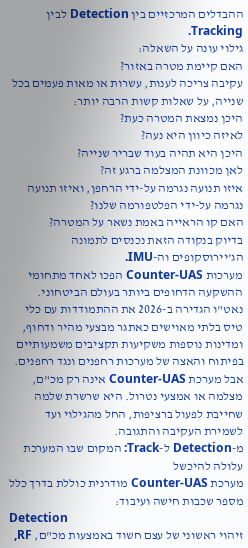ההבדלים המרכזיים בין Detection לבין Tracking.
גילוי עונה על השאלה:
האם קיימת מטרה באזור?
עקיבה צריכה לענות, עשרות או מאות פעמים בכל שנייה, על שאלות קשות הרבה יותר:
היכן נמצאת המטרה כעת?
לאיזה כיוון היא נעה?
היכן היא תהיה בעוד שבריר שנייה?
לאן מכוונת המצלמה ברגע זה?
איזו תנועה נגרמה על-ידי הרחפן, ואיזו תנועה נגרמה על-ידי הפלטפורמה שלנו?
האם קו הראייה באמת נשאר על המטרה?
בדיוק בנקודה הזאת נכנסים לתמונה הג'יירוסקופים וה-IMU.
מערכות Counter-UAS הפכו לאחד מתחומי ההשקעה הדחופים ביותר בעולם הביטחוני. נאט"ו הגדירה ב-2026 את ההתמודדות עם כלי טיס בלתי מאוישים כאתגר מבצעי מהיר ודחוף, ומדינות נוספות משקיעות תקציבים משמעותיים בפיתוח והאצה של מערכות רחפנים ונגד רחפנים. אבל מערכת Counter-UAS אינה רק מכ"ם, מצלמה או אמצעי נטרול. היא שרשרת שלמה שחייבת לפעול ברציפות, החל מהגילוי ועד לשמירת העקיבה והתגובה.
מ-Detection ל-Track: המקום שבו המערכת עלולה להיכשל
מערכת Counter-UAS מודרנית כוללת בדרך כלל מספר שכבות חישה ועיבוד:
Detection
זיהוי ראשוני של עצם חשוד באמצעות מכ"ם, RF,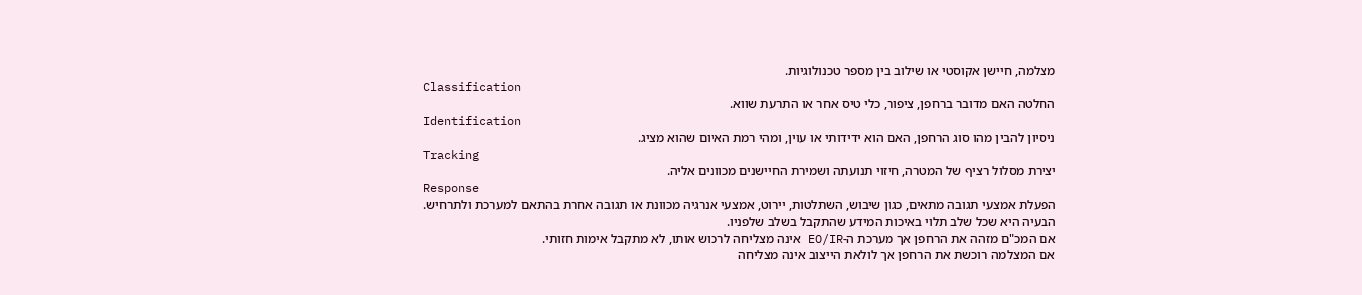מצלמה, חיישן אקוסטי או שילוב בין מספר טכנולוגיות.
Classification
החלטה האם מדובר ברחפן, ציפור, כלי טיס אחר או התרעת שווא.
Identification
ניסיון להבין מהו סוג הרחפן, האם הוא ידידותי או עוין, ומהי רמת האיום שהוא מציג.
Tracking
יצירת מסלול רציף של המטרה, חיזוי תנועתה ושמירת החיישנים מכוונים אליה.
Response
הפעלת אמצעי תגובה מתאים, כגון שיבוש, השתלטות, יירוט, אמצעי אנרגיה מכוונת או תגובה אחרת בהתאם למערכת ולתרחיש.
הבעיה היא שכל שלב תלוי באיכות המידע שהתקבל בשלב שלפניו.
אם המכ"ם מזהה את הרחפן אך מערכת ה-EO/IR אינה מצליחה לרכוש אותו, לא מתקבל אימות חזותי.
אם המצלמה רוכשת את הרחפן אך לולאת הייצוב אינה מצליחה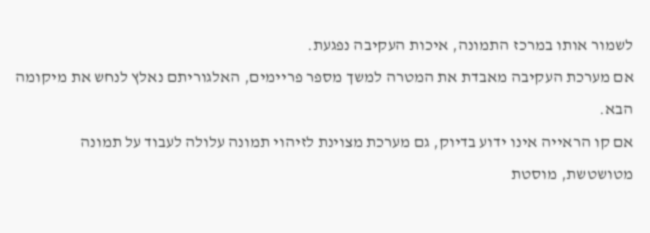לשמור אותו במרכז התמונה, איכות העקיבה נפגעת.
אם מערכת העקיבה מאבדת את המטרה למשך מספר פריימים, האלגוריתם נאלץ לנחש את מיקומה הבא.
אם קו הראייה אינו ידוע בדיוק, גם מערכת מצוינת לזיהוי תמונה עלולה לעבוד על תמונה מטושטשת, מוסטת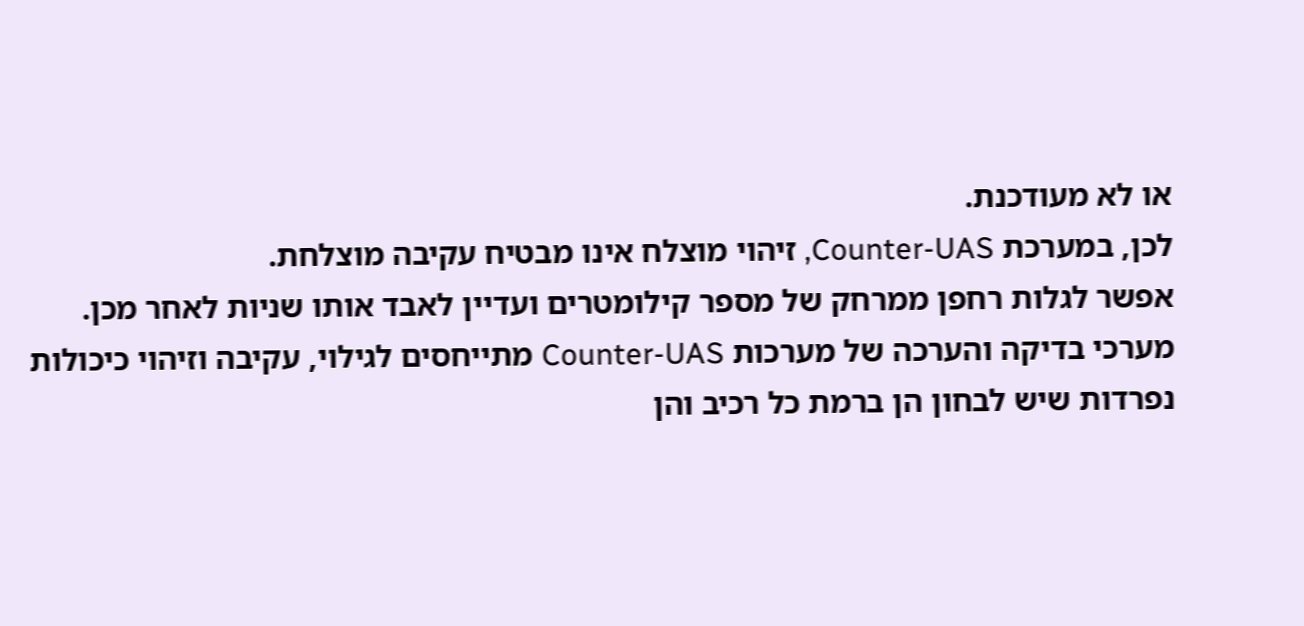או לא מעודכנת.
לכן, במערכת Counter-UAS, זיהוי מוצלח אינו מבטיח עקיבה מוצלחת.
אפשר לגלות רחפן ממרחק של מספר קילומטרים ועדיין לאבד אותו שניות לאחר מכן.
מערכי בדיקה והערכה של מערכות Counter-UAS מתייחסים לגילוי, עקיבה וזיהוי כיכולות נפרדות שיש לבחון הן ברמת כל רכיב והן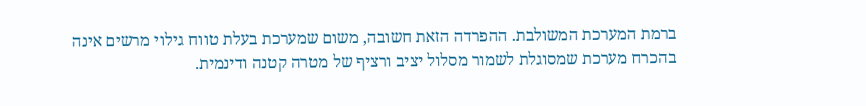ברמת המערכת המשולבת. ההפרדה הזאת חשובה, משום שמערכת בעלת טווח גילוי מרשים אינה בהכרח מערכת שמסוגלת לשמור מסלול יציב ורציף של מטרה קטנה ודינמית.